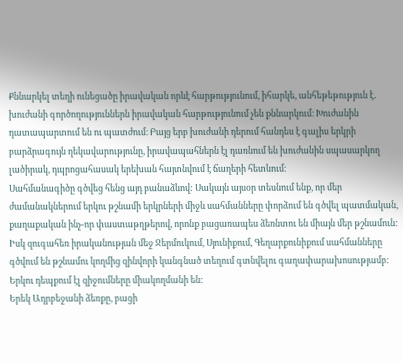Քննարկել տեղի ունեցածը իրավական որևէ հարթությունում, իհարկե, անհեթեթություն է․ խուժանի գործողություններն իրավական հարթությունում չեն քննարկում։ Խուժանին դատապարտում են ու պատժում։ Բայց երբ խուժանի դերում հանդես է գալիս երկրի բարձրագույն ղեկավարությունը, իրավապահներն էլ դառնում են խուժանին սպասարկող լածիրակ, դպրոցահասակ երեխան հայտնվում է ճաղերի հետևում։
Սահմանագիծը գծվեց հենց այդ բանաձևով: Սակայն այսօր տեսնում ենք, որ մեր ժամանակներում երկու թշնամի երկրների միջև սահմանները փորձում են գծվել պատմական, քաղաքական ինչ-որ փաստաթղթերով, որոնք բացառապես ձեռնտու են միայն մեր թշնամուն: Իսկ զուգահեռ իրականության մեջ Ջերմուկում, Սյունիքում, Գեղարքունիքում սահմանները գծվում են թշնամու կողմից զինվորի կանգնած տեղում գտնվելու գաղափարախոսությամբ: Երկու դեպքում էլ զիջումները միակողմանի են:
Երեկ Ադրբեջանի ձեռքը, բացի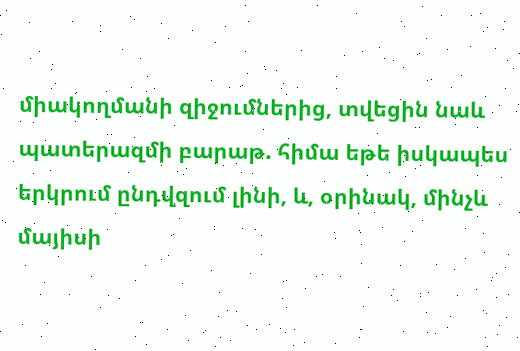միակողմանի զիջումներից, տվեցին նաև պատերազմի բարաթ. հիմա եթե իսկապես երկրում ընդվզում լինի, և, օրինակ, մինչև մայիսի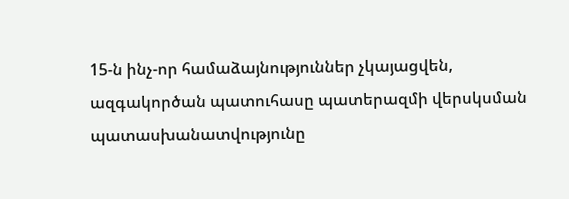15-ն ինչ-որ համաձայնություններ չկայացվեն, ազգակործան պատուհասը պատերազմի վերսկսման պատասխանատվությունը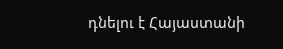դնելու է Հայաստանի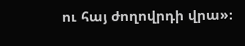ու հայ ժողովրդի վրա»։